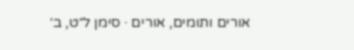אורים ותומים, אורים · סימן ל״ט, ב׳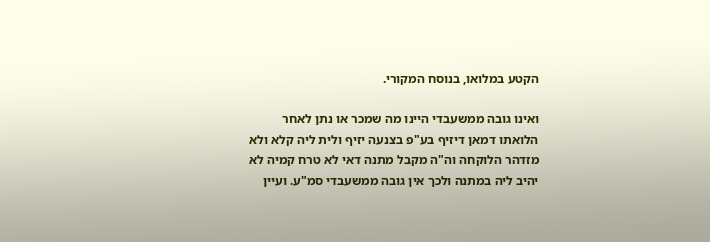הקטע במלואו, בנוסח המקורי.

ואינו גובה ממשעבדי היינו מה שמכר או נתן לאחר הלואתו דמאן דיזיף בע"פ בצנעה יזיף ולית ליה קלא ולא מזדהר הלוקחה וה"ה מקבל מתנה דאי לא טרח קמיה לא יהיב ליה במתנה ולכך אין גובה ממשעבדי סמ"ע. ועיין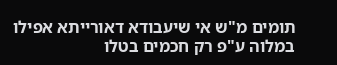תומים מ"ש אי שיעבודא דאורייתא אפילו במלוה ע"פ רק חכמים בטלו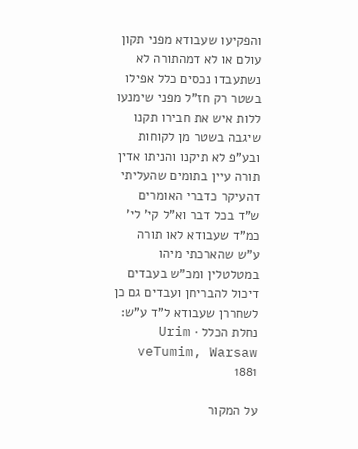והפקיעו שעבודא מפני תקון עולם או לא דמהתורה לא נשתעבדו נכסים כלל אפילו בשטר רק חז"ל מפני שימנעו ללות איש את חבירו תקנו שיגבה בשטר מן לקוחות ובע"פ לא תיקנו והניתו אדין תורה עיין בתומים שהעליתי דהעיקר כדברי האומרים ש"ד בכל דבר וא"ל קי' לי' כמ"ד שעבודא לאו תורה ע"ש שהארכתי מיהו במטלטלין ומכ"ש בעבדים דיכול להבריחן ועבדים גם כן לשחררן שעבודא ל"ד ע"ש:
נחלת הכלל · Urim veTumim, Warsaw 1881

על המקור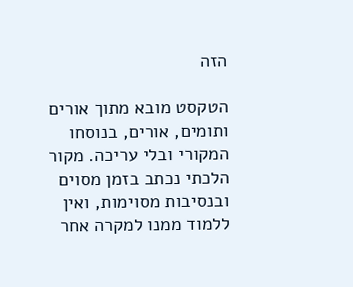הזה

הטקסט מובא מתוך אורים ותומים, אורים, בנוסחו המקורי ובלי עריכה. מקור הלכתי נכתב בזמן מסוים ובנסיבות מסוימות, ואין ללמוד ממנו למקרה אחר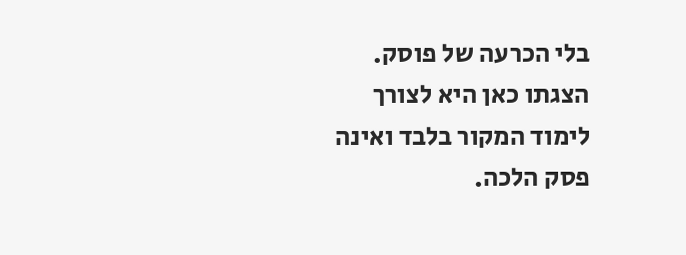בלי הכרעה של פוסק. הצגתו כאן היא לצורך לימוד המקור בלבד ואינה פסק הלכה.